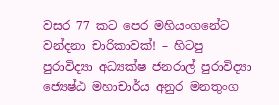වසර 77 කට පෙර මහියංගනේට වන්දනා චාරිකාවක්! – හිටපු පුරාවිද්‍යා අධ්‍යක්ෂ ජනරාල් පුරාවිද්‍යා ජ්‍යෙෂ්ඨ මහාචාර්ය අනුර මනතුංග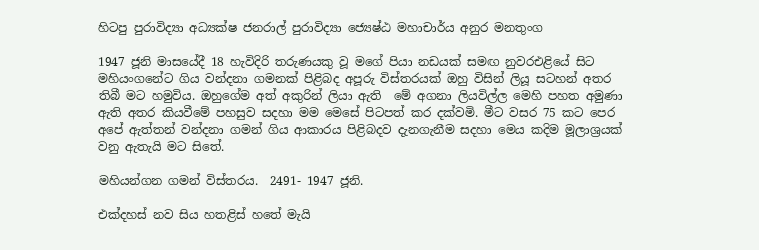හිටපු පුරාවිද්‍යා අධ්‍යක්ෂ ජනරාල් පුරාවිද්‍යා ජ්‍යෙෂ්ඨ මහාචාර්ය අනුර මනතුංග

1947 ජූනි මාසයේදී 18 හැවිදිරි තරුණයකු වූ මගේ පියා නඩයක් සමඟ නුවරඑළියේ සිට මහියංගනේට ගිය වන්දනා ගමනක් පිළිබද අපූරු විස්තරයක් ඔහු විසින් ලියූ සටහන් අතර තිබී මට හමුවිය. ඔහුගේම අත් අකුරින් ලියා ඇති  මේ අගනා ලියවිල්ල මෙහි පහත අමුණා ඇති අතර කියවීමේ පහසුව සදහා මම මෙසේ පිටපත් කර දක්වමි. මීට වසර 75 කට පෙර අපේ ඇත්තන් වන්දනා ගමන් ගිය ආකාරය පිළිබදව දැනගැනීම සදහා මෙය කදිම මූලාශ්‍රයක් වනු ඇතැයි මට සිතේ.

මහියන්ගන ගමන් විස්තරය.  2491- 1947 ජූනි.

එක්දහස් නව සිය හතළිස් හතේ මැයි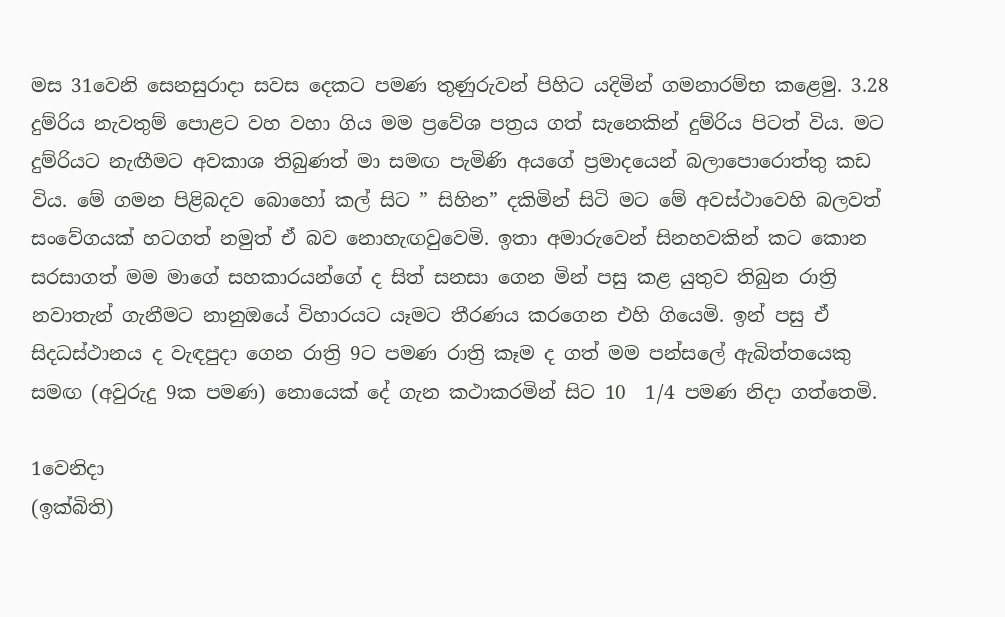මස 31වෙනි සෙනසුරාදා සවස දෙකට පමණ තුණුරුවන් පිහිට යදිමින් ගමනාරම්භ කළෙමු. 3.28 දුම්රිය නැවතුම් පොළට වහ වහා ගිය මම ප්‍රවේශ පත්‍රය ගත් සැනෙකින් දුම්රිය පිටත් විය. මට දුම්රියට නැඟීමට අවකාශ තිබුණත් මා සමඟ පැමිණි අයගේ ප්‍රමාදයෙන් බලාපොරොත්තු කඩ විය. මේ ගමන පිළිබදව බොහෝ කල් සිට ” සිහින” දකිමින් සිටි මට මේ අවස්ථාවෙහි බලවත් සංවේගයක් හටගත් නමුත් ඒ බව නොහැඟවුවෙමි. ඉතා අමාරුවෙන් සිනහවකින් කට කොන සරසාගත් මම මාගේ සහකාරයන්ගේ ද සිත් සනසා ගෙන මින් පසු කළ යුතුව තිබුන රාත්‍රි නවාතැන් ගැනීමට නානුඔයේ විහාරයට යෑමට තීරණය කරගෙන එහි ගියෙමි. ඉන් පසු ඒ සිදධස්ථානය ද වැඳපුදා ගෙන රාත්‍රි 9ට පමණ රාත්‍රි කෑම ද ගත් මම පන්සලේ ඇබිත්තයෙකු සමඟ (අවුරුදු 9ක පමණ) නොයෙක් දේ ගැන කථාකරමින් සිට 10  1/4 පමණ නිදා ගත්තෙමි.

1වෙනිදා
(ඉක්බිති)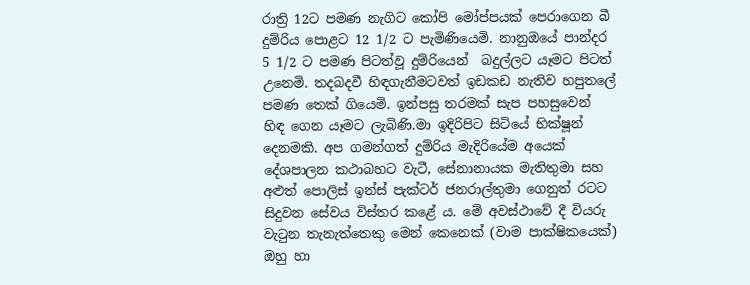රාත්‍රි 12ට පමණ නැගිට කෝපි මෝප්පයක් පෙරාගෙන බී දුම්රිය පොළට 12 1/2 ට පැමිණියෙමි. නානුඔයේ පාන්දර 5 1/2 ට පමණ පිටත්වූ දුම්රියෙන්  බදුල්ලට යෑමට පිටත් උනෙමි. තදබදවී හිඳගැනීමටවත් ඉඩකඩ නැතිව හපුතලේ පමණ තෙක් ගියෙමි. ඉන්පසු තරමක් සැප පහසුවෙන්  හිඳ ගෙන යෑමට ලැබිණි.මා ඉදිරිපිට සිටියේ භික්ෂූන් දෙනමකි. අප ගමන්ගත් දුම්රිය මැදිරියේම අයෙක් දේශපාලන කථාබහට වැටී, සේනානායක මැතිතුමා සහ අළුත් පොලිස් ඉන්ස් පැක්ටර් ජනරාල්තුමා ගෙනුත් රටට සිදුවන සේවය විස්තර කළේ ය. මේ අවස්ථාවේ දී වියරු වැටුන තැනැත්තෙකු මෙන් කෙනෙක් (වාම පාක්ෂිකයෙක්) ඔහු හා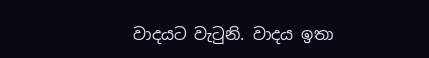වාදයට වැටුනි. වාදය ඉතා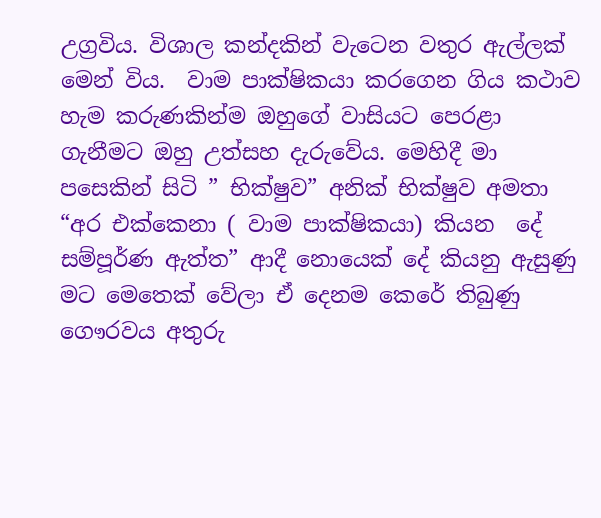උග්‍රවිය. විශාල කන්දකින් වැටෙන වතුර ඇල්ලක් මෙන් විය.  වාම පාක්ෂිකයා කරගෙන ගිය කථාව හැම කරුණකින්ම ඔහුගේ වාසියට පෙරළා ගැනීමට ඔහු උත්සහ දැරුවේය. මෙහිදී මා පසෙකින් සිටි ” භික්ෂුව” අනික් භික්ෂුව අමතා “අර එක්කෙනා ( වාම පාක්ෂිකයා) කියන  දේ සම්පූර්ණ ඇත්ත” ආදී නොයෙක් දේ කියනු ඇසුණු මට මෙතෙක් වේලා ඒ දෙනම කෙරේ තිබුණු ගෞරවය අතුරු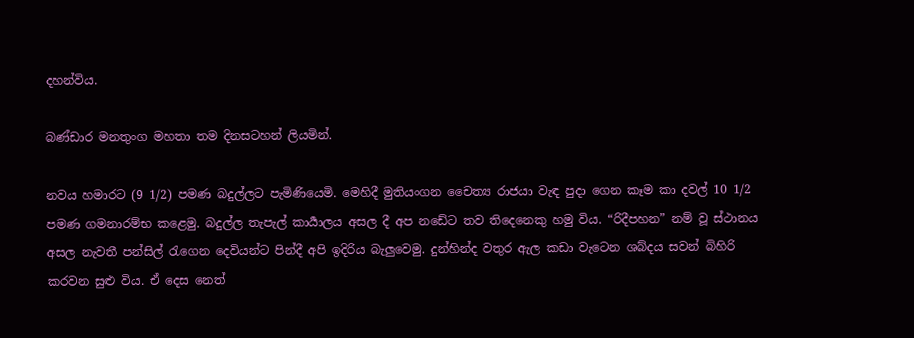දහන්විය.

බණ්ඩාර මනතුංග මහතා තම දිනසටහන් ලියමින්.

නවය හමාරට (9 1/2) පමණ බදුල්ලට පැමිණියෙමි. මෙහිදී මුතියංගන චෛත්‍ය රාජයා වැඳ පුදා ගෙන කෑම කා දවල් 10 1/2 පමණ ගමනාරම්භ කළෙමු. බදුල්ල තැපැල් කාර්‍යාලය අසල දී අප නඩේට තව තිදෙනෙකු හමු විය. “රිදීපහන” නම් වූ ස්ථානය අසල නැවතී පන්සිල් රැගෙන දෙවියන්ට පින්දී අපි ඉදිරිය බැලුවෙමු. දුන්හින්ද වතුර ඇල කඩා වැටෙන ශබ්දය සවන් බිහිරි කරවන සුළු විය. ඒ දෙස නෙත්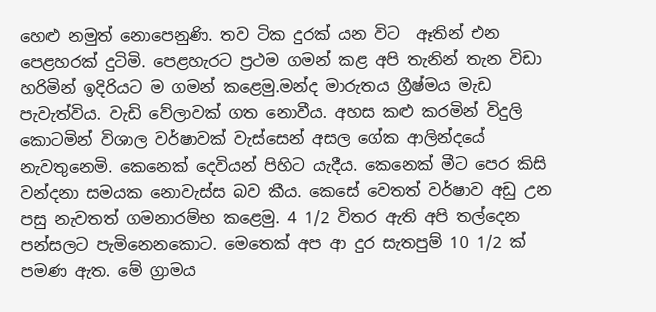හෙළු නමුත් නොපෙනුණි. තව ටික දුරක් යන විට  ඈතින් එන පෙළහරක් දුටිමි. පෙළහැරට ප්‍රථම ගමන් කළ අපි තැනින් තැන විඩා හරිමින් ඉදිරියට ම ගමන් කළෙමු.මන්ද මාරුතය ග්‍රීෂ්මය මැඩ පැවැත්විය. වැඩි වේලාවක් ගත නොවීය. අහස කළු කරමින් විදුලි කොටමින් විශාල වර්ෂාවක් වැස්සෙන් අසල ගේක ආලින්දයේ නැවතුනෙමි. කෙනෙක් දෙවියන් පිහිට යැදීය. කෙනෙක් මීට පෙර කිසි වන්දනා සමයක නොවැස්ස බව කීය. කෙසේ වෙතත් වර්ෂාව අඩු උන පසු නැවතත් ගමනාරම්භ කළෙමු. 4 1/2 විතර ඇති අපි තල්දෙන පන්සලට පැමිනෙනකොට. මෙතෙක් අප ආ දුර සැතපුම් 10 1/2 ක් පමණ ඇත. මේ ග්‍රාමය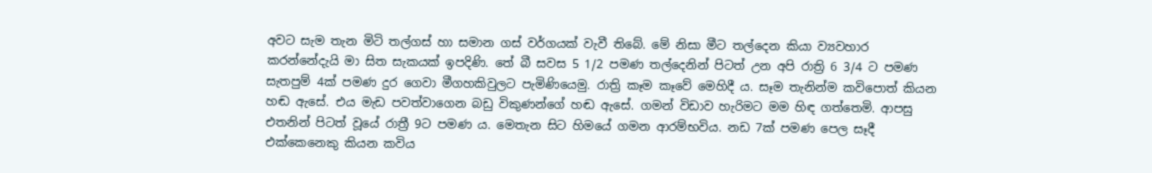අවට සැම තැන මිටි තල්ගස් හා සමාන ගස් වර්ගයක් වැවී තිබේ. මේ නිසා මීට තල්දෙන කියා ව්‍යවහාර කරන්නේදැයි මා සිත සැකයක් ඉපදිණි. තේ බී සවස 5 1/2 පමණ තල්දෙනින් පිටත් උන අපි රාත්‍රි 6 3/4 ට පමණ සැතපුම් 4ක් පමණ දුර ගෙවා මීගහකිවුලට පැමිණියෙමු. රාත්‍රි කෑම කෑවේ මෙහිදී ය. සෑම තැනින්ම කවිපොත් කියන හඬ ඇසේ. එය මැඩ පවත්වාගෙන බඩු විකුණන්ගේ හඬ ඇසේ. ගමන් විඩාව හැරිමට මම හිඳ ගත්තෙමි. ආපසු එතනින් පිටත් වූයේ රාත්‍රී 9ට පමණ ය. මෙතැන සිට හිමයේ ගමන ආරම්භවිය. නඩ 7ක් පමණ පෙල සෑදී එක්කෙනෙකු කියන කවිය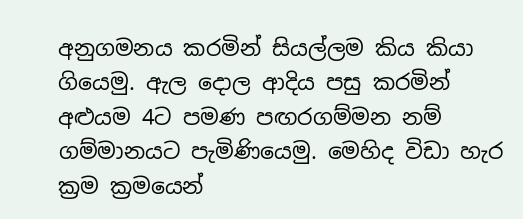අනුගමනය කරමින් සියල්ලම කිය කියා ගියෙමු. ඇල දොල ආදිය පසු කරමින් අළුයම 4ට පමණ පඟරගම්මන නම්  ගම්මානයට පැමිණියෙමු. මෙහිද විඩා හැර ක්‍රම ක්‍රමයෙන්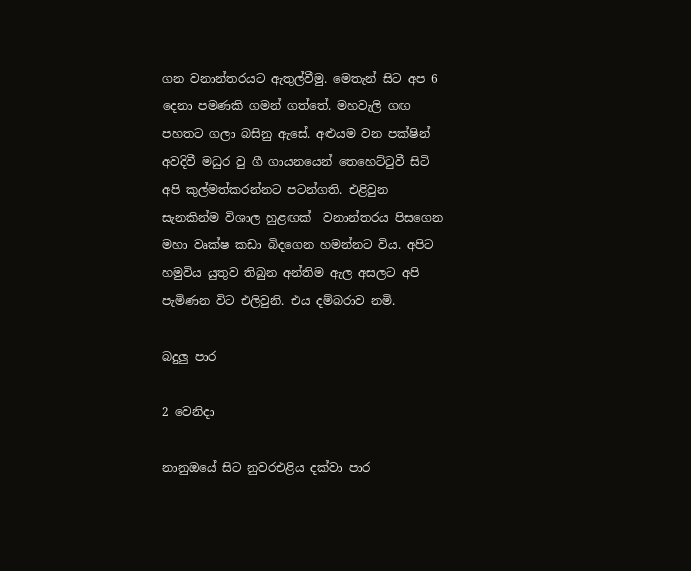ගන වනාන්තරයට ඇතුල්වීමු. මෙතැන් සිට අප 6 දෙනා පමණකි ගමන් ගත්තේ. මහවැලි ගඟ පහතට ගලා බසිනු ඇසේ. අළුයම වන පක්ෂින් අවදිවී මධුර වු ගී ගායනයෙන් තෙහෙට්ටුවී සිටි අපි කුල්මත්කරන්නට පටන්ගති. එළිවුන සැනකින්ම විශාල හුළඟක්  වනාන්තරය පිසගෙන මහා වෘක්ෂ කඩා බිදගෙන හමන්නට විය. අපිට හමුවිය යුතුව තිබුන අන්තිම ඇල අසලට අපි පැමිණන විට එලිවුනි. එය දම්බරාව නමි.

බදුලු පාර

2 වෙනිදා

නානුඔයේ සිට නුවරඑළිය දක්වා පාර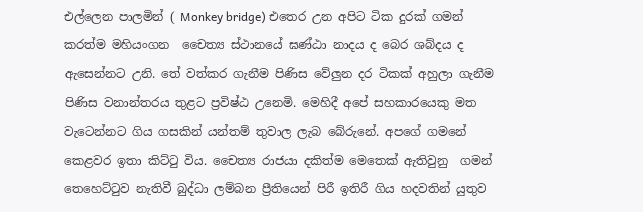එල්ලෙන පාලමින් ( Monkey bridge) එතෙර උන අපිට ටික දුරක් ගමන් කරත්ම මහියංගන  චෛත්‍ය ස්ථානයේ ඝණ්ඨා නාදය ද බෙර ශබ්දය ද ඇසෙන්නට උනි. තේ වත්කර ගැනීම පිණිස වේලුන දර ටිකක් අහුලා ගැනීම පිණිස වනාන්තරය තුළට ප්‍රවිෂ්ඨ උනෙමි. මෙහිදී අපේ සහකාරයෙකු මත වැටෙන්නට ගිය ගසකින් යන්තම් තුවාල ලැබ බේරුනේ. අපගේ ගමනේ කෙළවර ඉතා කිට්ටු විය. චෛත්‍ය රාජයා දකිත්ම මෙතෙක් ඇතිවුනු  ගමන් තෙහෙට්ටුව නැතිවී බුද්ධා ලම්බන ප්‍රීතියෙන් පිරී ඉතිරී ගිය හදවතින් යුතුව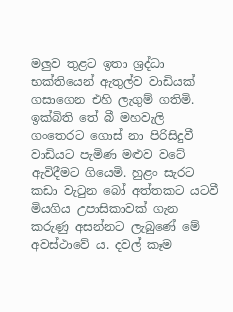මලුව තුළට ඉතා ශ්‍රද්ධා භක්තියෙන් ඇතුල්ව වාඩියක් ගසාගෙන එහි ලැගුම් ගතිමි. ඉක්බිති තේ බී මහවැලි ගංතෙරට ගොස් නා පිරිසිදුවී වාඩියට පැමිණ මළුව වටේ ඇවිදීමට ගියෙමි. හුළං සැරට කඩා වැටුන බෝ අත්තකට යටවී  මියගිය උපාසිකාවක් ගැන කරුණු අසන්නට ලැබුණේ මේ අවස්ථාවේ ය. දවල් කෑම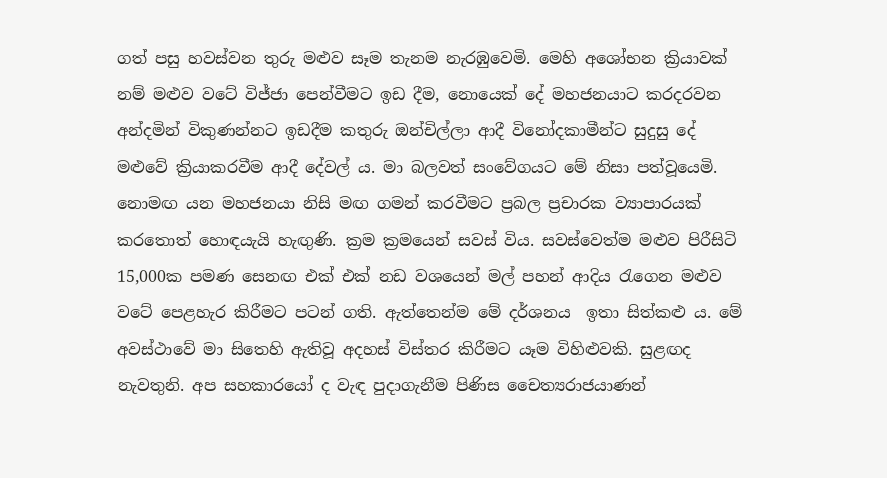ගත් පසු හවස්වන තුරු මළුව සෑම තැනම නැරඹුවෙමි. මෙහි අශෝභන ක්‍රියාවක් නම් මළුව වටේ විජ්ජා පෙන්වීමට ඉඩ දීම, නොයෙක් දේ මහජනයාට කරදරවන අන්දමින් විකුණන්නට ඉඩදීම කතුරු ඔන්චිල්ලා ආදී විනෝදකාමීන්ට සුදුසු දේ මළුවේ ක්‍රියාකරවීම ආදී දේවල්‍ ය. මා බලවත් සංවේගයට මේ නිසා පත්වූයෙමි. නොමඟ යන මහජනයා නිසි මඟ ගමන් කරවීමට ප්‍රබල ප්‍රචාරක ව්‍යාපාරයක් කරතොත් හොඳයැයි හැඟුණි. ක්‍රම ක්‍රමයෙන් සවස් විය. සවස්වෙත්ම මළුව පිරීසිටි 15,000ක පමණ සෙනඟ එක් එක් නඩ වශයෙන් මල් පහන් ආදිය රැගෙන මළුව වටේ පෙළහැර කිරීමට පටන් ගති. ඇත්තෙන්ම මේ දර්ශනය  ඉතා සිත්කළු ය. මේ අවස්ථාවේ මා සිතෙහි ඇතිවූ අදහස් විස්තර කිරීමට යෑම විහිළුවකි. සුළඟද නැවතුනි. අප සහකාරයෝ ද වැඳ පුදාගැනීම පිණිස චෛත්‍යරාජයාණන්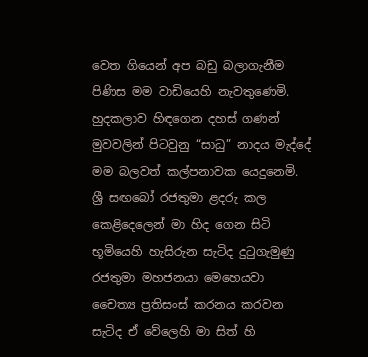වෙත ගියෙන් අප බඩු බලාගැනීම පිණිස මම වාඩියෙහි නැවතුණෙමි. හුදකලාව හිඳගෙන දහස් ගණන් මුවවලින් පිටවුනු “සාධු” නාදය මැද්දේ මම බලවත් කල්පනාවක යෙදුනෙමි. ශ්‍රී සඟබෝ රජතුමා ළදරු කල කෙළිදෙලෙන් මා හිද ගෙන සිටි භූමියෙහි හැසිරුන සැටිද දුටුගැමුණු රජතුමා මහජනයා මෙහෙයවා චෛත්‍ය ප්‍රතිසංස් කරනය කරවන සැටිද ඒ වේලෙහි මා සිත් හි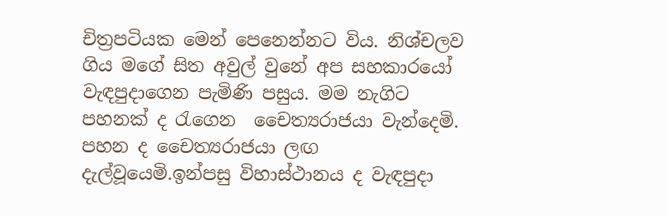චිත්‍රපටියක මෙන් පෙනෙන්නට විය. නිශ්චලව ගිය මගේ සිත අවුල් වුනේ අප සහකාරයෝ වැඳපුදාගෙන පැමිණි පසුය. මම නැගිට පහනක් ද රැගෙන  චෛත්‍යරාජයා වැන්දෙමි. පහන ද චෛත්‍යරාජයා ලඟ දැල්වූයෙමි.ඉන්පසු විහාස්ථානය ද වැඳපුදා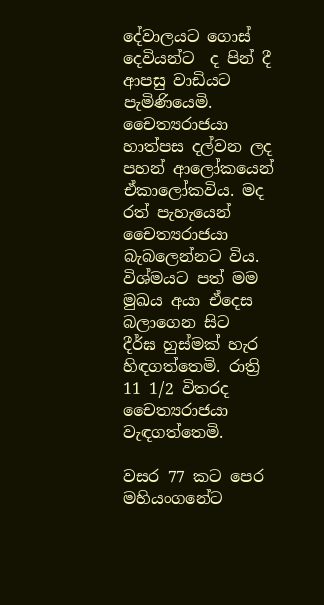දේවාලයට ගොස් දෙවියන්ට  ද පින් දී ආපසු වාඩියට පැමිණියෙමි. චෛත්‍යරාජයා හාත්පස දල්වන ලද පහන් ආලෝකයෙන් ඒකාලෝකවිය. මද රත් පැහැයෙන් චෛත්‍යරාජයා බැබලෙන්නට විය. විශ්මයට පත් මම මුඛය අයා ඒදෙස බලාගෙන සිට  දීර්ඝ හුස්මක් හැර හිඳගත්තෙමි. රාත්‍රි 11 1/2 විතරද චෛත්‍යරාජයා වැඳගත්තෙමි.

වසර 77 කට පෙර මහියංගනේට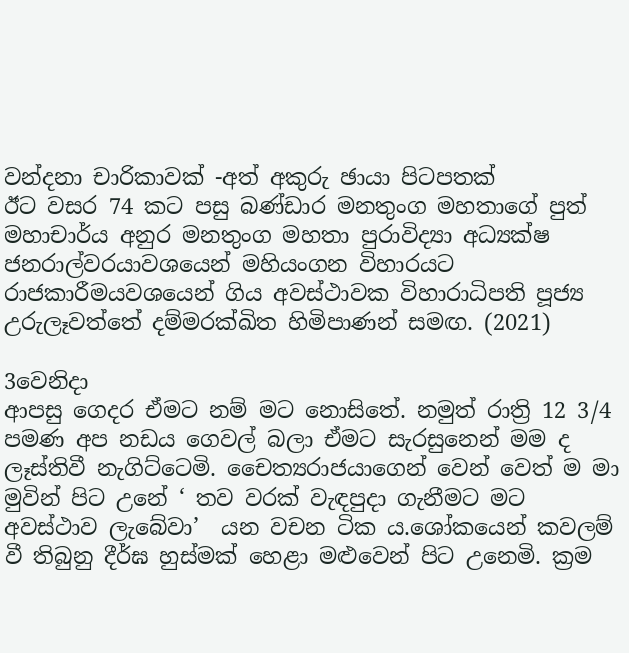වන්දනා චාරිකාවක් -අත් අකුරු ඡායා පිටපතක්
ඊට වසර 74 කට පසු බණ්ඩාර මනතුංග මහතාගේ පුත් මහාචාර්ය අනුර මනතුංග මහතා පුරාවිද්‍යා අධ්‍යක්ෂ ජනරාල්වරයාවශයෙන් මහියංගන විහාරයට රාජකාරීමයවශයෙන් ගිය අවස්ථාවක විහාරාධිපති පූජ්‍ය උරුලෑවත්තේ දම්මරක්ඛිත හිමිපාණන් සමඟ. (2021)

3වෙනිදා
ආපසු ගෙදර ඒමට නම් මට නොසිතේ. නමුත් රාත්‍රි 12 3/4 පමණ අප නඩය ගෙවල් බලා ඒමට සැරසුනෙන් මම ද ලෑස්තිවී නැගිට්ටෙමි. චෛත්‍යරාජයාගෙන් වෙන් වෙත් ම මා මුවින් පිට උනේ ‘ තව වරක් වැඳපුදා ගැනීමට මට අවස්ථාව ලැබේවා’  යන වචන ටික ය.ශෝකයෙන් කවලම් වී තිබුනු දීර්ඝ හුස්මක් හෙළා මළුවෙන් පිට උනෙමි. ක්‍රම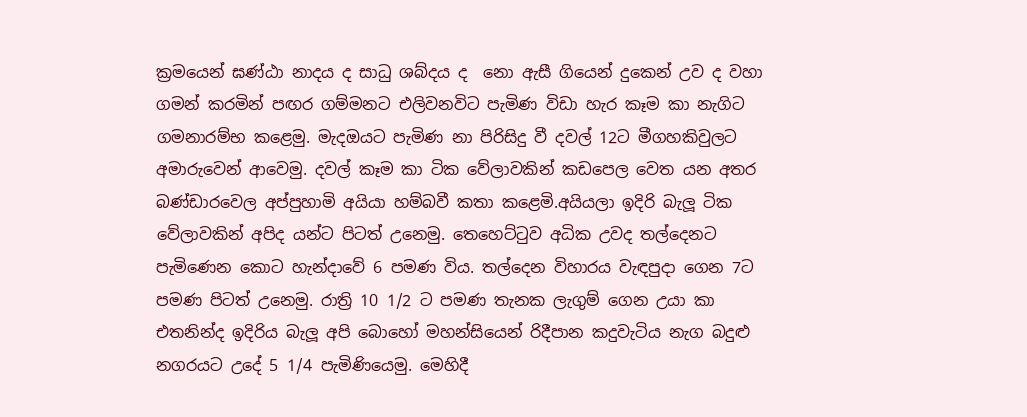ක්‍රමයෙන් ඝණ්ඨා නාදය ද සාධු ශබ්දය ද  නො ඇසී ගියෙන් දුකෙන් උව ද වහා ගමන් කරමින් පඟර ගම්මනට එලිවනවිට පැමිණ විඩා හැර කෑම කා නැගිට ගමනාරම්භ කළෙමු. මැදඔයට පැමිණ නා පිරිසිදු වී දවල් 12ට මීගහකිවුලට  අමාරුවෙන් ආවෙමු. දවල් කෑම කා ටික වේලාවකින් කඩපෙල වෙත යන අතර බණ්ඩාරවෙල අප්පුහාමි අයියා හම්බවී කතා කළෙමි.අයියලා ඉදිරි බැලූ ටික වේලාවකින් අපිද යන්ට පිටත් උනෙමු. තෙහෙට්ටුව අධික උවද තල්දෙනට පැමිණෙන කොට හැන්දාවේ 6 පමණ විය. තල්දෙන විහාරය වැඳපුදා ගෙන 7ට පමණ පිටත් උනෙමු. රාත්‍රි 10 1/2 ට පමණ තැනක ලැගුම් ගෙන උයා කා එතනින්ද ඉදිරිය බැලූ අපි බොහෝ මහන්සියෙන් රිදීපාන කදුවැටිය නැග බදුළු නගරයට උදේ 5 1/4 පැමිණියෙමු. මෙහිදී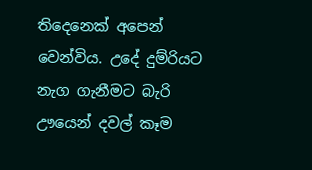තිදෙනෙක් අපෙන් වෙන්විය. උදේ දුම්රියට නැග ගැනීමට බැරි ඌයෙන් දවල් කෑම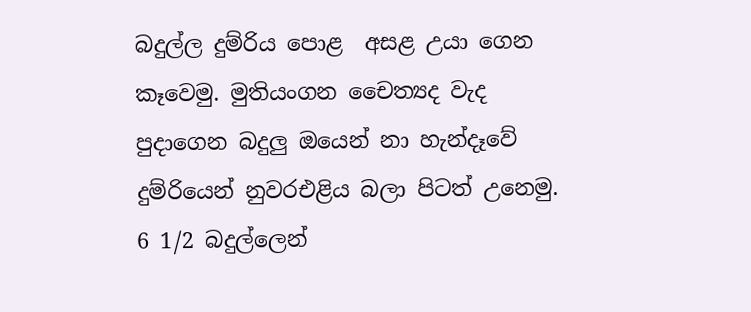බදුල්ල දුම්රිය පොළ  අසළ උයා ගෙන කෑවෙමු. මුතියංගන චෛත්‍යද වැද පුදාගෙන බදුලු ඔයෙන් නා හැන්දෑවේ දුම්රියෙන් නුවරඑළිය බලා පිටත් උනෙමු. 6 1/2 බදුල්ලෙන්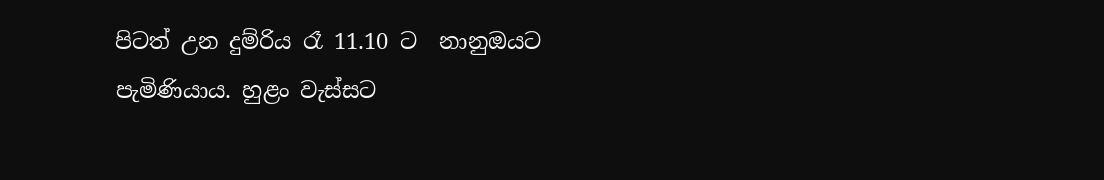පිටත් උන දුම්රිය රෑ 11.10 ට  නානුඔයට පැමිණියාය. හුළං වැස්සට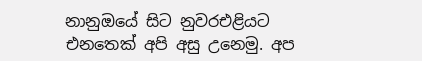නානුඔයේ සිට නුවරඑළියට එනතෙක් අපි අසු උනෙමු. අප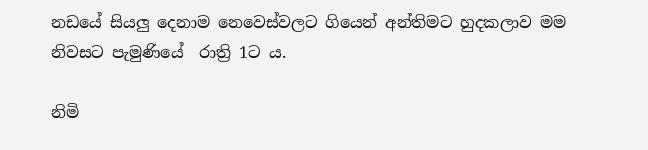නඩයේ සියලු දෙනාම නෙවෙස්වලට ගියෙන් අන්තිමට හුදකලාව මම නිවසට පැමුණියේ  රාත්‍රි 1ට ය.

නිමි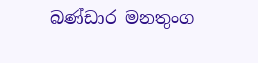බණ්ඩාර මනතුංග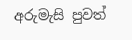අරුමැසි පුවත්